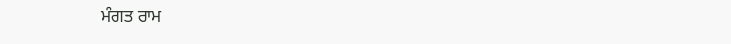ਮੰਗਤ ਰਾਮ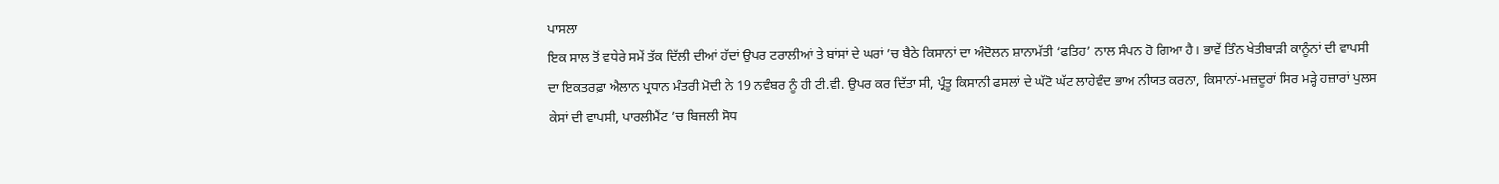ਪਾਸਲਾ
ਇਕ ਸਾਲ ਤੋਂ ਵਧੇਰੇ ਸਮੇਂ ਤੱਕ ਦਿੱਲੀ ਦੀਆਂ ਹੱਦਾਂ ਉਪਰ ਟਰਾਲੀਆਂ ਤੇ ਬਾਂਸਾਂ ਦੇ ਘਰਾਂ ’ਚ ਬੈਠੇ ਕਿਸਾਨਾਂ ਦਾ ਅੰਦੋਲਨ ਸ਼ਾਨਾਮੱਤੀ ‘ਫਤਿਹ’ ਨਾਲ ਸੰਪਨ ਹੋ ਗਿਆ ਹੈ। ਭਾਵੇਂ ਤਿੰਨ ਖੇਤੀਬਾੜੀ ਕਾਨੂੰਨਾਂ ਦੀ ਵਾਪਸੀ ਦਾ ਇਕਤਰਫ਼ਾ ਐਲਾਨ ਪ੍ਰਧਾਨ ਮੰਤਰੀ ਮੋਦੀ ਨੇ 19 ਨਵੰਬਰ ਨੂੰ ਹੀ ਟੀ.ਵੀ. ਉਪਰ ਕਰ ਦਿੱਤਾ ਸੀ, ਪ੍ਰੰਤੂ ਕਿਸਾਨੀ ਫਸਲਾਂ ਦੇ ਘੱਟੋ ਘੱਟ ਲਾਹੇਵੰਦ ਭਾਅ ਨੀਯਤ ਕਰਨਾ, ਕਿਸਾਨਾਂ-ਮਜ਼ਦੂਰਾਂ ਸਿਰ ਮੜ੍ਹੇ ਹਜ਼ਾਰਾਂ ਪੁਲਸ ਕੇਸਾਂ ਦੀ ਵਾਪਸੀ, ਪਾਰਲੀਮੈਂਟ ’ਚ ਬਿਜਲੀ ਸੋਧ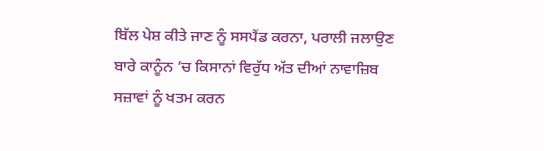ਬਿੱਲ ਪੇਸ਼ ਕੀਤੇ ਜਾਣ ਨੂੰ ਸਸਪੈਂਡ ਕਰਨਾ, ਪਰਾਲੀ ਜਲਾਉਣ ਬਾਰੇ ਕਾਨੂੰਨ ’ਚ ਕਿਸਾਨਾਂ ਵਿਰੁੱਧ ਅੱਤ ਦੀਆਂ ਨਾਵਾਜ਼ਿਬ ਸਜ਼ਾਵਾਂ ਨੂੰ ਖਤਮ ਕਰਨ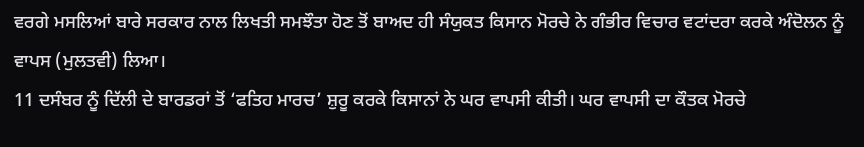ਵਰਗੇ ਮਸਲਿਆਂ ਬਾਰੇ ਸਰਕਾਰ ਨਾਲ ਲਿਖਤੀ ਸਮਝੌਤਾ ਹੋਣ ਤੋਂ ਬਾਅਦ ਹੀ ਸੰਯੁਕਤ ਕਿਸਾਨ ਮੋਰਚੇ ਨੇ ਗੰਭੀਰ ਵਿਚਾਰ ਵਟਾਂਦਰਾ ਕਰਕੇ ਅੰਦੋਲਨ ਨੂੰ ਵਾਪਸ (ਮੁਲਤਵੀ) ਲਿਆ।
11 ਦਸੰਬਰ ਨੂੰ ਦਿੱਲੀ ਦੇ ਬਾਰਡਰਾਂ ਤੋਂ ‘ਫਤਿਹ ਮਾਰਚ’ ਸ਼ੁਰੂ ਕਰਕੇ ਕਿਸਾਨਾਂ ਨੇ ਘਰ ਵਾਪਸੀ ਕੀਤੀ। ਘਰ ਵਾਪਸੀ ਦਾ ਕੌਤਕ ਮੋਰਚੇ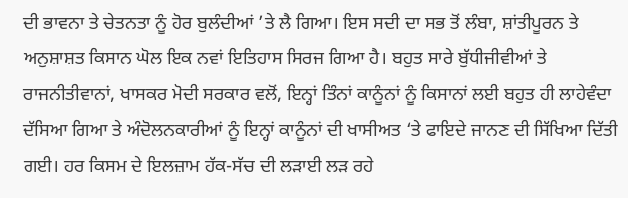ਦੀ ਭਾਵਨਾ ਤੇ ਚੇਤਨਤਾ ਨੂੰ ਹੋਰ ਬੁਲੰਦੀਆਂ ’ਤੇ ਲੈ ਗਿਆ। ਇਸ ਸਦੀ ਦਾ ਸਭ ਤੋਂ ਲੰਬਾ, ਸ਼ਾਂਤੀਪੂਰਨ ਤੇ ਅਨੁਸ਼ਾਸ਼ਤ ਕਿਸਾਨ ਘੋਲ ਇਕ ਨਵਾਂ ਇਤਿਹਾਸ ਸਿਰਜ ਗਿਆ ਹੈ। ਬਹੁਤ ਸਾਰੇ ਬੁੱਧੀਜੀਵੀਆਂ ਤੇ ਰਾਜਨੀਤੀਵਾਨਾਂ, ਖਾਸਕਰ ਮੋਦੀ ਸਰਕਾਰ ਵਲੋਂ, ਇਨ੍ਹਾਂ ਤਿੰਨਾਂ ਕਾਨੂੰਨਾਂ ਨੂੰ ਕਿਸਾਨਾਂ ਲਈ ਬਹੁਤ ਹੀ ਲਾਹੇਵੰਦਾ ਦੱਸਿਆ ਗਿਆ ਤੇ ਅੰਦੋਲਨਕਾਰੀਆਂ ਨੂੰ ਇਨ੍ਹਾਂ ਕਾਨੂੰਨਾਂ ਦੀ ਖਾਸੀਅਤ ‘ਤੇ ਫਾਇਦੇ ਜਾਨਣ ਦੀ ਸਿੱਖਿਆ ਦਿੱਤੀ ਗਈ। ਹਰ ਕਿਸਮ ਦੇ ਇਲਜ਼ਾਮ ਹੱਕ-ਸੱਚ ਦੀ ਲੜਾਈ ਲੜ ਰਹੇ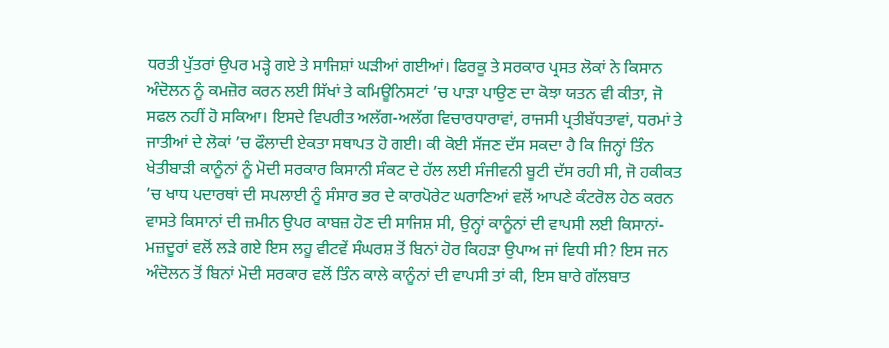ਧਰਤੀ ਪੁੱਤਰਾਂ ਉਪਰ ਮੜ੍ਹੇ ਗਏ ਤੇ ਸਾਜਿਸ਼ਾਂ ਘੜੀਆਂ ਗਈਆਂ। ਫਿਰਕੂ ਤੇ ਸਰਕਾਰ ਪ੍ਰਸਤ ਲੋਕਾਂ ਨੇ ਕਿਸਾਨ ਅੰਦੋਲਨ ਨੂੰ ਕਮਜ਼ੋਰ ਕਰਨ ਲਈ ਸਿੱਖਾਂ ਤੇ ਕਮਿਊਨਿਸਟਾਂ ’ਚ ਪਾੜਾ ਪਾਉਣ ਦਾ ਕੋਝਾ ਯਤਨ ਵੀ ਕੀਤਾ, ਜੋ ਸਫਲ ਨਹੀਂ ਹੋ ਸਕਿਆ। ਇਸਦੇ ਵਿਪਰੀਤ ਅਲੱਗ-ਅਲੱਗ ਵਿਚਾਰਧਾਰਾਵਾਂ, ਰਾਜਸੀ ਪ੍ਰਤੀਬੱਧਤਾਵਾਂ, ਧਰਮਾਂ ਤੇ ਜਾਤੀਆਂ ਦੇ ਲੋਕਾਂ ’ਚ ਫੌਲਾਦੀ ਏਕਤਾ ਸਥਾਪਤ ਹੋ ਗਈ। ਕੀ ਕੋਈ ਸੱਜਣ ਦੱਸ ਸਕਦਾ ਹੈ ਕਿ ਜਿਨ੍ਹਾਂ ਤਿੰਨ ਖੇਤੀਬਾੜੀ ਕਾਨੂੰਨਾਂ ਨੂੰ ਮੋਦੀ ਸਰਕਾਰ ਕਿਸਾਨੀ ਸੰਕਟ ਦੇ ਹੱਲ ਲਈ ਸੰਜੀਵਨੀ ਬੂਟੀ ਦੱਸ ਰਹੀ ਸੀ, ਜੋ ਹਕੀਕਤ ’ਚ ਖਾਧ ਪਦਾਰਥਾਂ ਦੀ ਸਪਲਾਈ ਨੂੰ ਸੰਸਾਰ ਭਰ ਦੇ ਕਾਰਪੋਰੇਟ ਘਰਾਣਿਆਂ ਵਲੋਂ ਆਪਣੇ ਕੰਟਰੋਲ ਹੇਠ ਕਰਨ ਵਾਸਤੇ ਕਿਸਾਨਾਂ ਦੀ ਜ਼ਮੀਨ ਉਪਰ ਕਾਬਜ਼ ਹੋਣ ਦੀ ਸਾਜਿਸ਼ ਸੀ, ਉਨ੍ਹਾਂ ਕਾਨੂੰਨਾਂ ਦੀ ਵਾਪਸੀ ਲਈ ਕਿਸਾਨਾਂ-ਮਜ਼ਦੂਰਾਂ ਵਲੋਂ ਲੜੇ ਗਏ ਇਸ ਲਹੂ ਵੀਟਵੇਂ ਸੰਘਰਸ਼ ਤੋਂ ਬਿਨਾਂ ਹੋਰ ਕਿਹੜਾ ਉਪਾਅ ਜਾਂ ਵਿਧੀ ਸੀ? ਇਸ ਜਨ ਅੰਦੋਲਨ ਤੋਂ ਬਿਨਾਂ ਮੋਦੀ ਸਰਕਾਰ ਵਲੋਂ ਤਿੰਨ ਕਾਲੇ ਕਾਨੂੰਨਾਂ ਦੀ ਵਾਪਸੀ ਤਾਂ ਕੀ, ਇਸ ਬਾਰੇ ਗੱਲਬਾਤ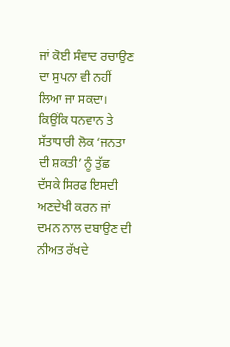ਜਾਂ ਕੋਈ ਸੰਵਾਦ ਰਚਾਉਣ ਦਾ ਸੁਪਨਾ ਵੀ ਨਹੀਂ ਲਿਆ ਜਾ ਸਕਦਾ। ਕਿਉਂਕਿ ਧਨਵਾਨ ਤੇ ਸੱਤਾਧਾਰੀ ਲੋਕ ‘ਜਨਤਾ ਦੀ ਸ਼ਕਤੀ’ ਨੂੰ ਤੁੱਛ ਦੱਸਕੇ ਸਿਰਫ ਇਸਦੀ ਅਣਦੇਖੀ ਕਰਨ ਜਾਂ ਦਮਨ ਨਾਲ ਦਬਾਉਣ ਦੀ ਨੀਅਤ ਰੱਖਦੇ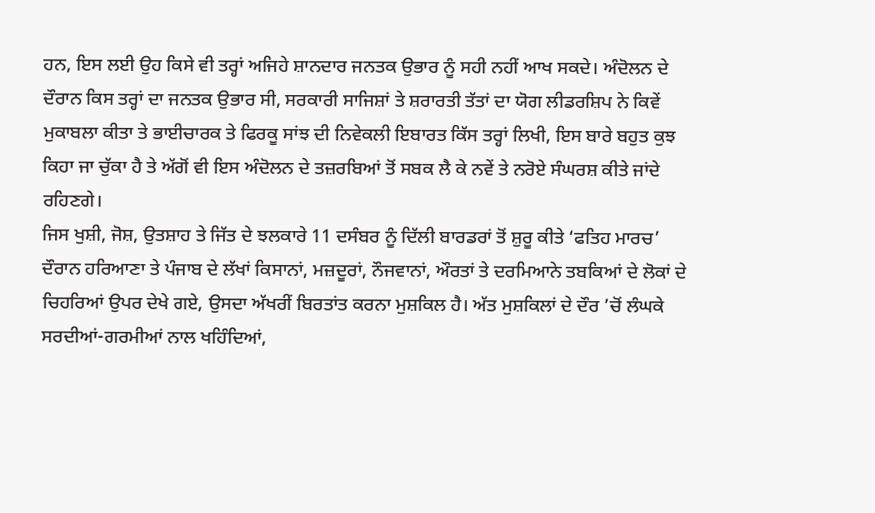ਹਨ, ਇਸ ਲਈ ਉਹ ਕਿਸੇ ਵੀ ਤਰ੍ਹਾਂ ਅਜਿਹੇ ਸ਼ਾਨਦਾਰ ਜਨਤਕ ਉਭਾਰ ਨੂੰ ਸਹੀ ਨਹੀਂ ਆਖ ਸਕਦੇ। ਅੰਦੋਲਨ ਦੇ ਦੌਰਾਨ ਕਿਸ ਤਰ੍ਹਾਂ ਦਾ ਜਨਤਕ ਉਭਾਰ ਸੀ, ਸਰਕਾਰੀ ਸਾਜਿਸ਼ਾਂ ਤੇ ਸ਼ਰਾਰਤੀ ਤੱਤਾਂ ਦਾ ਯੋਗ ਲੀਡਰਸ਼ਿਪ ਨੇ ਕਿਵੇਂ ਮੁਕਾਬਲਾ ਕੀਤਾ ਤੇ ਭਾਈਚਾਰਕ ਤੇ ਫਿਰਕੂ ਸਾਂਝ ਦੀ ਨਿਵੇਕਲੀ ਇਬਾਰਤ ਕਿੱਸ ਤਰ੍ਹਾਂ ਲਿਖੀ, ਇਸ ਬਾਰੇ ਬਹੁਤ ਕੁਝ ਕਿਹਾ ਜਾ ਚੁੱਕਾ ਹੈ ਤੇ ਅੱਗੋਂ ਵੀ ਇਸ ਅੰਦੋਲਨ ਦੇ ਤਜ਼ਰਬਿਆਂ ਤੋਂ ਸਬਕ ਲੈ ਕੇ ਨਵੇਂ ਤੇ ਨਰੋਏ ਸੰਘਰਸ਼ ਕੀਤੇ ਜਾਂਦੇ ਰਹਿਣਗੇ।
ਜਿਸ ਖੁਸ਼ੀ, ਜੋਸ਼, ਉਤਸ਼ਾਹ ਤੇ ਜਿੱਤ ਦੇ ਝਲਕਾਰੇ 11 ਦਸੰਬਰ ਨੂੰ ਦਿੱਲੀ ਬਾਰਡਰਾਂ ਤੋਂ ਸ਼ੁਰੂ ਕੀਤੇ ‘ਫਤਿਹ ਮਾਰਚ’ ਦੌਰਾਨ ਹਰਿਆਣਾ ਤੇ ਪੰਜਾਬ ਦੇ ਲੱਖਾਂ ਕਿਸਾਨਾਂ, ਮਜ਼ਦੂਰਾਂ, ਨੌਜਵਾਨਾਂ, ਔਰਤਾਂ ਤੇ ਦਰਮਿਆਨੇ ਤਬਕਿਆਂ ਦੇ ਲੋਕਾਂ ਦੇ ਚਿਹਰਿਆਂ ਉਪਰ ਦੇਖੇ ਗਏ, ਉਸਦਾ ਅੱਖਰੀਂ ਬਿਰਤਾਂਤ ਕਰਨਾ ਮੁਸ਼ਕਿਲ ਹੈ। ਅੱਤ ਮੁਸ਼ਕਿਲਾਂ ਦੇ ਦੌਰ ’ਚੋਂ ਲੰਘਕੇ ਸਰਦੀਆਂ-ਗਰਮੀਆਂ ਨਾਲ ਖਹਿੰਦਿਆਂ,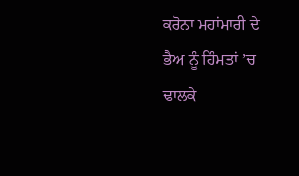ਕਰੋਨਾ ਮਹਾਂਮਾਰੀ ਦੇ ਭੈਅ ਨੂੰ ਹਿੰਮਤਾਂ ’ਚ ਢਾਲਕੇ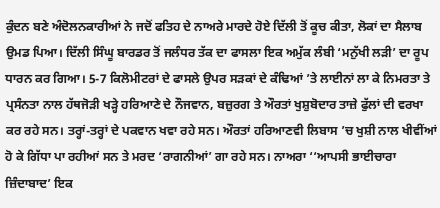ਕੁੰਦਨ ਬਣੇ ਅੰਦੋਲਨਕਾਰੀਆਂ ਨੇ ਜਦੋਂ ਫਤਿਹ ਦੇ ਨਾਅਰੇ ਮਾਰਦੇ ਹੋਏ ਦਿੱਲੀ ਤੋਂ ਕੂਚ ਕੀਤਾ, ਲੋਕਾਂ ਦਾ ਸੈਲਾਬ ਉਮਡ ਪਿਆ। ਦਿੱਲੀ ਸਿੰਘੂ ਬਾਰਡਰ ਤੋਂ ਜਲੰਧਰ ਤੱਕ ਦਾ ਫਾਸਲਾ ਇਕ ਅਮੁੱਕ ਲੰਬੀ ‘ਮਨੁੱਖੀ ਲੜੀ’ ਦਾ ਰੂਪ ਧਾਰਨ ਕਰ ਗਿਆ। 5-7 ਕਿਲੋਮੀਟਰਾਂ ਦੇ ਫਾਸਲੇ ਉਪਰ ਸੜਕਾਂ ਦੇ ਕੰਢਿਆਂ ’ਤੇ ਲਾਈਨਾਂ ਲਾ ਕੇ ਨਿਮਰਤਾ ਤੇ ਪ੍ਰਸੰਨਤਾ ਨਾਲ ਹੱਥਜੋੜੀ ਖੜ੍ਹੇ ਹਰਿਆਣੇ ਦੇ ਨੌਜਵਾਨ, ਬਜ਼ੁਰਗ ਤੇ ਔਰਤਾਂ ਖੁਸ਼ੁਬੋਦਾਰ ਤਾਜ਼ੇ ਫੁੱਲਾਂ ਦੀ ਵਰਖਾ ਕਰ ਰਹੇ ਸਨ। ਤਰ੍ਹਾਂ-ਤਰ੍ਹਾਂ ਦੇ ਪਕਵਾਨ ਖਵਾ ਰਹੇ ਸਨ। ਔਰਤਾਂ ਹਰਿਆਣਵੀ ਲਿਬਾਸ ’ਚ ਖੁਸ਼ੀ ਨਾਲ ਖੀਵੀਂਆਂ ਹੋ ਕੇ ਗਿੱਧਾ ਪਾ ਰਹੀਆਂ ਸਨ ਤੇ ਮਰਦ ‘ਰਾਗਨੀਆਂ’ ਗਾ ਰਹੇ ਸਨ। ਨਾਅਰਾ ‘‘ਆਪਸੀ ਭਾਈਚਾਰਾ ਜ਼ਿੰਦਾਬਾਦ’ ਇਕ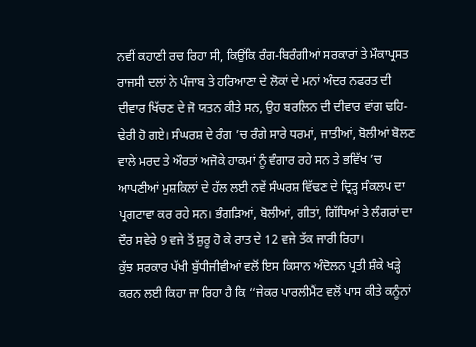ਨਵੀਂ ਕਹਾਣੀ ਰਚ ਰਿਹਾ ਸੀ, ਕਿਉਂਕਿ ਰੰਗ-ਬਿਰੰਗੀਆਂ ਸਰਕਾਰਾਂ ਤੇ ਮੌਕਾਪ੍ਰਸਤ ਰਾਜਸੀ ਦਲਾਂ ਨੇ ਪੰਜਾਬ ਤੇ ਹਰਿਆਣਾ ਦੇ ਲੋਕਾਂ ਦੇ ਮਨਾਂ ਅੰਦਰ ਨਫਰਤ ਦੀ ਦੀਵਾਰ ਖਿੱਚਣ ਦੇ ਜੋ ਯਤਨ ਕੀਤੇ ਸਨ, ਉਹ ਬਰਲਿਨ ਦੀ ਦੀਵਾਰ ਵਾਂਗ ਢਹਿ-ਢੇਰੀ ਹੋ ਗਏ। ਸੰਘਰਸ਼ ਦੇ ਰੰਗ ’ਚ ਰੰਗੇ ਸਾਰੇ ਧਰਮਾਂ, ਜਾਤੀਆਂ, ਬੋਲੀਆਂ ਬੋਲਣ ਵਾਲੇ ਮਰਦ ਤੇ ਔਰਤਾਂ ਅਜੋਕੇ ਹਾਕਮਾਂ ਨੂੰ ਵੰਗਾਰ ਰਹੇ ਸਨ ਤੇ ਭਵਿੱਖ ’ਚ ਆਪਣੀਆਂ ਮੁਸ਼ਕਿਲਾਂ ਦੇ ਹੱਲ ਲਈ ਨਵੇਂ ਸੰਘਰਸ਼ ਵਿੱਢਣ ਦੇ ਦ੍ਰਿੜ੍ਹ ਸੰਕਲਪ ਦਾ ਪ੍ਰਗਟਾਵਾ ਕਰ ਰਹੇ ਸਨ। ਭੰਗੜਿਆਂ, ਬੋਲੀਆਂ, ਗੀਤਾਂ, ਗਿੱਧਿਆਂ ਤੇ ਲੰਗਰਾਂ ਦਾ ਦੌਰ ਸਵੇਰੇ 9 ਵਜੇ ਤੋਂ ਸ਼ੁਰੂ ਹੋ ਕੇ ਰਾਤ ਦੇ 12 ਵਜੇ ਤੱਕ ਜਾਰੀ ਰਿਹਾ।
ਕੁੱਝ ਸਰਕਾਰ ਪੱਖੀ ਬੁੱਧੀਜੀਵੀਆਂ ਵਲੋਂ ਇਸ ਕਿਸਾਨ ਅੰਦੋਲਨ ਪ੍ਰਤੀ ਸ਼ੰਕੇ ਖੜ੍ਹੇ ਕਰਨ ਲਈ ਕਿਹਾ ਜਾ ਰਿਹਾ ਹੈ ਕਿ ‘‘ਜੇਕਰ ਪਾਰਲੀਮੈਂਟ ਵਲੋਂ ਪਾਸ ਕੀਤੇ ਕਨੂੰਨਾਂ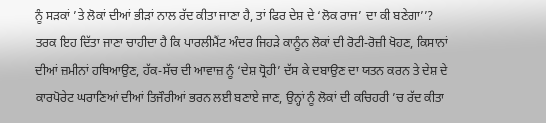ਨੂੰ ਸੜਕਾਂ ’ਤੇ ਲੋਕਾਂ ਦੀਆਂ ਭੀੜਾਂ ਨਾਲ ਰੱਦ ਕੀਤਾ ਜਾਣਾ ਹੈ, ਤਾਂ ਫਿਰ ਦੇਸ਼ ਦੇ ‘ਲੋਕ ਰਾਜ’ ਦਾ ਕੀ ਬਣੇਗਾ’’? ਤਰਕ ਇਹ ਦਿੱਤਾ ਜਾਣਾ ਚਾਹੀਦਾ ਹੈ ਕਿ ਪਾਰਲੀਮੈਂਟ ਅੰਦਰ ਜਿਹੜੇ ਕਾਨੂੰਨ ਲੋਕਾਂ ਦੀ ਰੋਟੀ-ਰੋਜ਼ੀ ਖੋਹਣ, ਕਿਸਾਨਾਂ ਦੀਆਂ ਜ਼ਮੀਨਾਂ ਹਥਿਆਉਣ, ਹੱਕ-ਸੱਚ ਦੀ ਆਵਾਜ਼ ਨੂੰ ‘ਦੇਸ਼ ਧ੍ਰੋਹੀ’ ਦੱਸ ਕੇ ਦਬਾਉਣ ਦਾ ਯਤਨ ਕਰਨ ਤੇ ਦੇਸ਼ ਦੇ ਕਾਰਪੋਰੇਟ ਘਰਾਣਿਆਂ ਦੀਆਂ ਤਿਜੌਰੀਆਂ ਭਰਨ ਲਈ ਬਣਾਏ ਜਾਣ, ਉਨ੍ਹਾਂ ਨੂੰ ਲੋਕਾਂ ਦੀ ਕਚਿਹਰੀ ’ਚ ਰੱਦ ਕੀਤਾ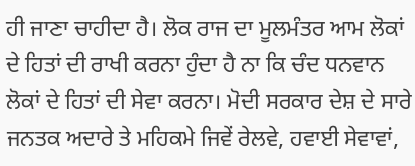ਹੀ ਜਾਣਾ ਚਾਹੀਦਾ ਹੈ। ਲੋਕ ਰਾਜ ਦਾ ਮੂਲਮੰਤਰ ਆਮ ਲੋਕਾਂ ਦੇ ਹਿਤਾਂ ਦੀ ਰਾਖੀ ਕਰਨਾ ਹੁੰਦਾ ਹੈ ਨਾ ਕਿ ਚੰਦ ਧਨਵਾਨ ਲੋਕਾਂ ਦੇ ਹਿਤਾਂ ਦੀ ਸੇਵਾ ਕਰਨਾ। ਮੋਦੀ ਸਰਕਾਰ ਦੇਸ਼ ਦੇ ਸਾਰੇ ਜਨਤਕ ਅਦਾਰੇ ਤੇ ਮਹਿਕਮੇ ਜਿਵੇਂ ਰੇਲਵੇ, ਹਵਾਈ ਸੇਵਾਵਾਂ,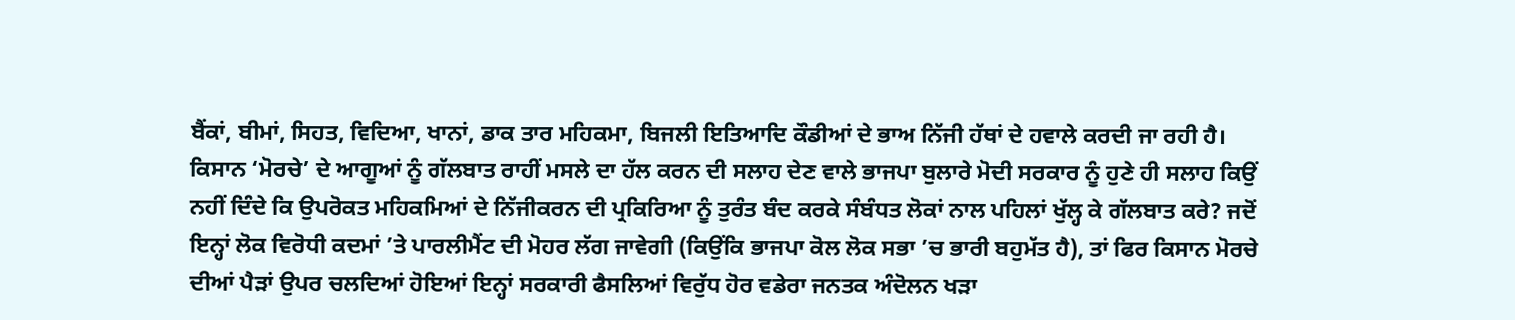ਬੈਂਕਾਂ, ਬੀਮਾਂ, ਸਿਹਤ, ਵਿਦਿਆ, ਖਾਨਾਂ, ਡਾਕ ਤਾਰ ਮਹਿਕਮਾ, ਬਿਜਲੀ ਇਤਿਆਦਿ ਕੌਡੀਆਂ ਦੇ ਭਾਅ ਨਿੱਜੀ ਹੱਥਾਂ ਦੇ ਹਵਾਲੇ ਕਰਦੀ ਜਾ ਰਹੀ ਹੈ। ਕਿਸਾਨ ‘ਮੋਰਚੇ’ ਦੇ ਆਗੂਆਂ ਨੂੰ ਗੱਲਬਾਤ ਰਾਹੀਂ ਮਸਲੇ ਦਾ ਹੱਲ ਕਰਨ ਦੀ ਸਲਾਹ ਦੇਣ ਵਾਲੇ ਭਾਜਪਾ ਬੁਲਾਰੇ ਮੋਦੀ ਸਰਕਾਰ ਨੂੰ ਹੁਣੇ ਹੀ ਸਲਾਹ ਕਿਉਂ ਨਹੀਂ ਦਿੰਦੇ ਕਿ ਉਪਰੋਕਤ ਮਹਿਕਮਿਆਂ ਦੇ ਨਿੱਜੀਕਰਨ ਦੀ ਪ੍ਰਕਿਰਿਆ ਨੂੰ ਤੁਰੰਤ ਬੰਦ ਕਰਕੇ ਸੰਬੰਧਤ ਲੋਕਾਂ ਨਾਲ ਪਹਿਲਾਂ ਖੁੱਲ੍ਹ ਕੇ ਗੱਲਬਾਤ ਕਰੇ? ਜਦੋਂ ਇਨ੍ਹਾਂ ਲੋਕ ਵਿਰੋਧੀ ਕਦਮਾਂ ’ਤੇ ਪਾਰਲੀਮੈਂਟ ਦੀ ਮੋਹਰ ਲੱਗ ਜਾਵੇਗੀ (ਕਿਉਂਕਿ ਭਾਜਪਾ ਕੋਲ ਲੋਕ ਸਭਾ ’ਚ ਭਾਰੀ ਬਹੁਮੱਤ ਹੈ), ਤਾਂ ਫਿਰ ਕਿਸਾਨ ਮੋਰਚੇ ਦੀਆਂ ਪੈੜਾਂ ਉਪਰ ਚਲਦਿਆਂ ਹੋਇਆਂ ਇਨ੍ਹਾਂ ਸਰਕਾਰੀ ਫੈਸਲਿਆਂ ਵਿਰੁੱਧ ਹੋਰ ਵਡੇਰਾ ਜਨਤਕ ਅੰਦੋਲਨ ਖੜਾ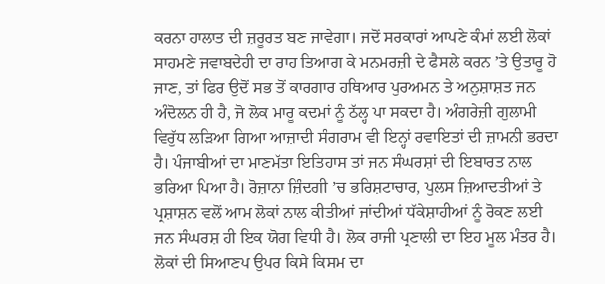ਕਰਨਾ ਹਾਲਾਤ ਦੀ ਜ਼ਰੂਰਤ ਬਣ ਜਾਵੇਗਾ। ਜਦੋਂ ਸਰਕਾਰਾਂ ਆਪਣੇ ਕੰਮਾਂ ਲਈ ਲੋਕਾਂ ਸਾਹਮਣੇ ਜਵਾਬਦੇਹੀ ਦਾ ਰਾਹ ਤਿਆਗ ਕੇ ਮਨਮਰਜ਼ੀ ਦੇ ਫੈਸਲੇ ਕਰਨ ’ਤੇ ਉਤਾਰੂ ਹੋ ਜਾਣ, ਤਾਂ ਫਿਰ ਉਦੋਂ ਸਭ ਤੋਂ ਕਾਰਗਾਰ ਹਥਿਆਰ ਪੁਰਅਮਨ ਤੇ ਅਨੁਸ਼ਾਸ਼ਤ ਜਨ ਅੰਦੋਲਨ ਹੀ ਹੈ, ਜੋ ਲੋਕ ਮਾਰੂ ਕਦਮਾਂ ਨੂੰ ਠੱਲ੍ਹ ਪਾ ਸਕਦਾ ਹੈ। ਅੰਗਰੇਜ਼ੀ ਗੁਲਾਮੀ ਵਿਰੁੱਧ ਲੜਿਆ ਗਿਆ ਆਜ਼ਾਦੀ ਸੰਗਰਾਮ ਵੀ ਇਨ੍ਹਾਂ ਰਵਾਇਤਾਂ ਦੀ ਜ਼ਾਮਨੀ ਭਰਦਾ ਹੈ। ਪੰਜਾਬੀਆਂ ਦਾ ਮਾਣਮੱਤਾ ਇਤਿਹਾਸ ਤਾਂ ਜਨ ਸੰਘਰਸ਼ਾਂ ਦੀ ਇਬਾਰਤ ਨਾਲ ਭਰਿਆ ਪਿਆ ਹੈ। ਰੋਜ਼ਾਨਾ ਜ਼ਿੰਦਗੀ ’ਚ ਭਰਿਸ਼ਟਾਚਾਰ, ਪੁਲਸ ਜ਼ਿਆਦਤੀਆਂ ਤੇ ਪ੍ਰਸ਼ਾਸ਼ਨ ਵਲੋਂ ਆਮ ਲੋਕਾਂ ਨਾਲ ਕੀਤੀਆਂ ਜਾਂਦੀਆਂ ਧੱਕੇਸ਼ਾਹੀਆਂ ਨੂੰ ਰੋਕਣ ਲਈ ਜਨ ਸੰਘਰਸ਼ ਹੀ ਇਕ ਯੋਗ ਵਿਧੀ ਹੈ। ਲੋਕ ਰਾਜੀ ਪ੍ਰਣਾਲੀ ਦਾ ਇਹ ਮੂਲ ਮੰਤਰ ਹੈ। ਲੋਕਾਂ ਦੀ ਸਿਆਣਪ ਉਪਰ ਕਿਸੇ ਕਿਸਮ ਦਾ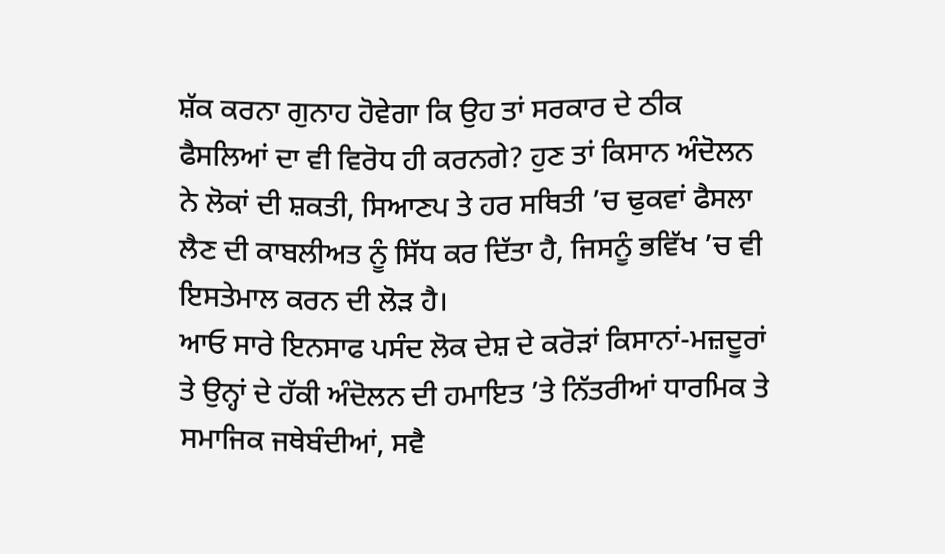ਸ਼ੱਕ ਕਰਨਾ ਗੁਨਾਹ ਹੋਵੇਗਾ ਕਿ ਉਹ ਤਾਂ ਸਰਕਾਰ ਦੇ ਠੀਕ ਫੈਸਲਿਆਂ ਦਾ ਵੀ ਵਿਰੋਧ ਹੀ ਕਰਨਗੇ? ਹੁਣ ਤਾਂ ਕਿਸਾਨ ਅੰਦੋਲਨ ਨੇ ਲੋਕਾਂ ਦੀ ਸ਼ਕਤੀ, ਸਿਆਣਪ ਤੇ ਹਰ ਸਥਿਤੀ ’ਚ ਢੁਕਵਾਂ ਫੈਸਲਾ ਲੈਣ ਦੀ ਕਾਬਲੀਅਤ ਨੂੰ ਸਿੱਧ ਕਰ ਦਿੱਤਾ ਹੈ, ਜਿਸਨੂੰ ਭਵਿੱਖ ’ਚ ਵੀ ਇਸਤੇਮਾਲ ਕਰਨ ਦੀ ਲੋੜ ਹੈ।
ਆਓ ਸਾਰੇ ਇਨਸਾਫ ਪਸੰਦ ਲੋਕ ਦੇਸ਼ ਦੇ ਕਰੋੜਾਂ ਕਿਸਾਨਾਂ-ਮਜ਼ਦੂਰਾਂ ਤੇ ਉਨ੍ਹਾਂ ਦੇ ਹੱਕੀ ਅੰਦੋਲਨ ਦੀ ਹਮਾਇਤ ’ਤੇ ਨਿੱਤਰੀਆਂ ਧਾਰਮਿਕ ਤੇ ਸਮਾਜਿਕ ਜਥੇਬੰਦੀਆਂ, ਸਵੈ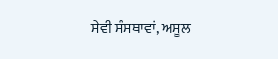ਸੇਵੀ ਸੰਸਥਾਵਾਂ, ਅਸੂਲ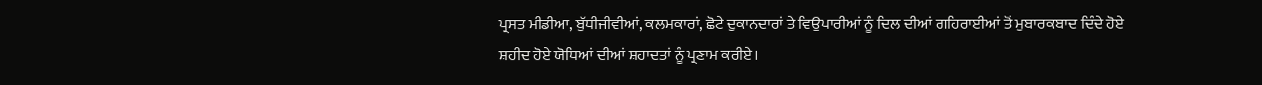ਪ੍ਰਸਤ ਮੀਡੀਆ, ਬੁੱਧੀਜੀਵੀਆਂ, ਕਲਮਕਾਰਾਂ, ਛੋਟੇ ਦੁਕਾਨਦਾਰਾਂ ਤੇ ਵਿਉਪਾਰੀਆਂ ਨੂੰ ਦਿਲ ਦੀਆਂ ਗਹਿਰਾਈਆਂ ਤੋਂ ਮੁਬਾਰਕਬਾਦ ਦਿੰਦੇ ਹੋਏ ਸ਼ਹੀਦ ਹੋਏ ਯੋਧਿਆਂ ਦੀਆਂ ਸ਼ਹਾਦਤਾਂ ਨੂੰ ਪ੍ਰਣਾਮ ਕਰੀਏ।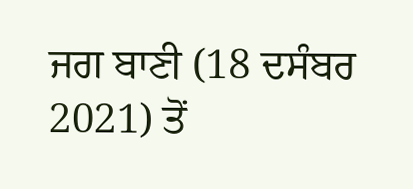ਜਗ ਬਾਣੀ (18 ਦਸੰਬਰ 2021) ਤੋਂ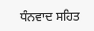ਧੰਨਵਾਦ ਸਹਿਤ